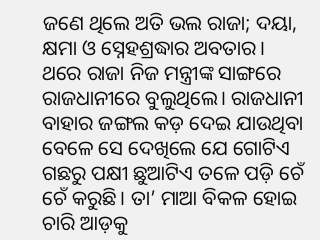ଜଣେ ଥିଲେ ଅତି ଭଲ ରାଜା; ଦୟା, କ୍ଷମା ଓ ସ୍ନେହଶ୍ରଦ୍ଧାର ଅବତାର।
ଥରେ ରାଜା ନିଜ ମନ୍ତ୍ରୀଙ୍କ ସାଙ୍ଗରେ ରାଜଧାନୀରେ ବୁଲୁଥିଲେ। ରାଜଧାନୀ ବାହାର ଜଙ୍ଗଲ କଡ଼ ଦେଇ ଯାଉଥିବା ବେଳେ ସେ ଦେଖିଲେ ଯେ ଗୋଟିଏ ଗଛରୁ ପକ୍ଷୀ ଛୁଆଟିଏ ତଳେ ପଡ଼ି ଚେଁ ଚେଁ କରୁଛି। ତା’ ମାଆ ବିକଳ ହୋଇ ଚାରି ଆଡ଼କୁ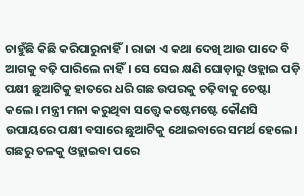ଚାହୁଁଛି କିଛି କରିପାରୁନାହିଁ। ରାଜା ଏ କଥା ଦେଖି ଆଉ ପାଦେ ବି ଆଗକୁ ବଢ଼ି ପାରିଲେ ନାହିଁ। ସେ ସେଇ କ୍ଷଣି ଘୋଡ଼ାରୁ ଓହ୍ଲାଇ ପଡ଼ି ପକ୍ଷୀ ଛୁଆଟିକୁ ହାତରେ ଧରି ଗଛ ଉପରକୁ ଚଢ଼ିବାକୁ ଚେଷ୍ଟା କଲେ। ମନ୍ତ୍ରୀ ମନା କରୁଥିବା ସତ୍ତ୍ବେ କଷ୍ଟେମଷ୍ଟେ କୌଣସି ଉପାୟରେ ପକ୍ଷୀ ବସାରେ ଛୁଆଟିକୁ ଥୋଇବାରେ ସମର୍ଥ ହେଲେ। ଗଛରୁ ତଳକୁ ଓହ୍ଲାଇବା ପରେ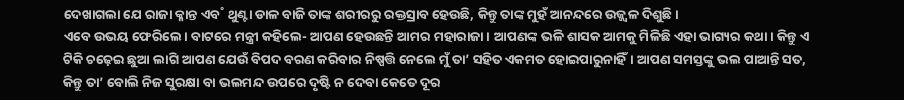ଦେଖାଗଲା ଯେ ରାଜା କ୍ଳାନ୍ତ ଏବ˚ ଥୁଣ୍ଟା ଡାଳ ବାଜି ତାଙ୍କ ଶରୀରରୁ ରକ୍ତସ୍ରାବ ହେଉଛି, କିନ୍ତୁ ତାଙ୍କ ମୁହଁ ଆନନ୍ଦରେ ଉଜ୍ଜ୍ବଳ ଦିଶୁଛି।
ଏବେ ଉଭୟ ଫେରିଲେ। ବାଟରେ ମନ୍ତ୍ରୀ କହିଲେ- ଆପଣ ହେଉଛନ୍ତି ଆମର ମହାରାଜା। ଆପଣଙ୍କ ଭଳି ଶାସକ ଆମକୁ ମିଳିଛି ଏହା ଭାଗ୍ୟର କଥା। କିନ୍ତୁ ଏ ଟିକି ଚଢ଼େଇ ଛୁଆ ଲାଗି ଆପଣ ଯେଉଁ ବିପଦ ବରଣ କରିବାର ନିଷ୍ପତ୍ତି ନେଲେ ମୁଁ ତା’ ସହିତ ଏକମତ ହୋଇପାରୁନାହିଁ। ଆପଣ ସମସ୍ତଙ୍କୁ ଭଲ ପାଆନ୍ତି ସତ, କିନ୍ତୁ ତା’ ବୋଲି ନିଜ ସୁରକ୍ଷା ବା ଭଲମନ୍ଦ ଉପରେ ଦୃଷ୍ଟି ନ ଦେବା କେତେ ଦୂର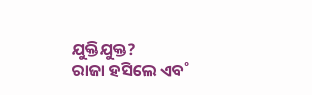ଯୁକ୍ତିଯୁକ୍ତ?
ରାଜା ହସିଲେ ଏବ˚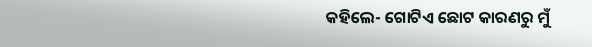କହିଲେ- ଗୋଟିଏ ଛୋଟ କାରଣରୁ ମୁଁ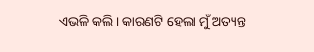ଏଭଳି କଲି। କାରଣଟି ହେଲା ମୁଁ ଅତ୍ୟନ୍ତ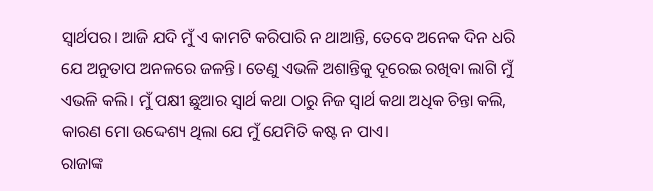ସ୍ବାର୍ଥପର। ଆଜି ଯଦି ମୁଁ ଏ କାମଟି କରିପାରି ନ ଥାଆନ୍ତି, ତେବେ ଅନେକ ଦିନ ଧରି ଯେ ଅନୁତାପ ଅନଳରେ ଜଳନ୍ତି। ତେଣୁ ଏଭଳି ଅଶାନ୍ତିକୁ ଦୂରେଇ ରଖିବା ଲାଗି ମୁଁ ଏଭଳି କଲି। ମୁଁ ପକ୍ଷୀ ଛୁଆର ସ୍ବାର୍ଥ କଥା ଠାରୁ ନିଜ ସ୍ବାର୍ଥ କଥା ଅଧିକ ଚିନ୍ତା କଲି, କାରଣ ମୋ ଉଦ୍ଦେଶ୍ୟ ଥିଲା ଯେ ମୁଁ ଯେମିତି କଷ୍ଟ ନ ପାଏ।
ରାଜାଙ୍କ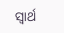ସ୍ବାର୍ଥ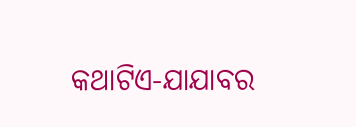କଥାଟିଏ-ଯାଯାବର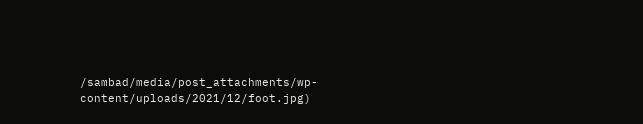/sambad/media/post_attachments/wp-content/uploads/2021/12/foot.jpg)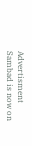Advertisment
Sambad is now on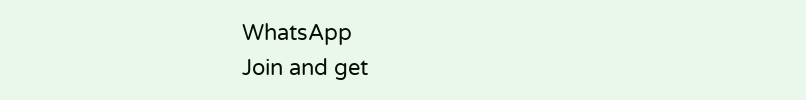WhatsApp
Join and get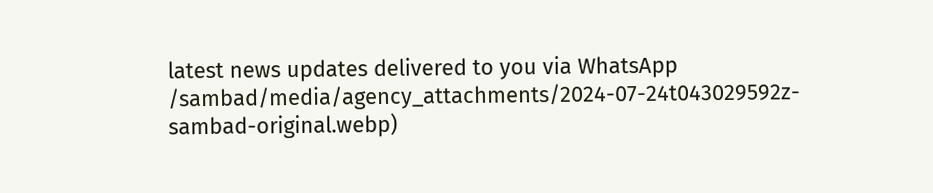latest news updates delivered to you via WhatsApp
/sambad/media/agency_attachments/2024-07-24t043029592z-sambad-original.webp)